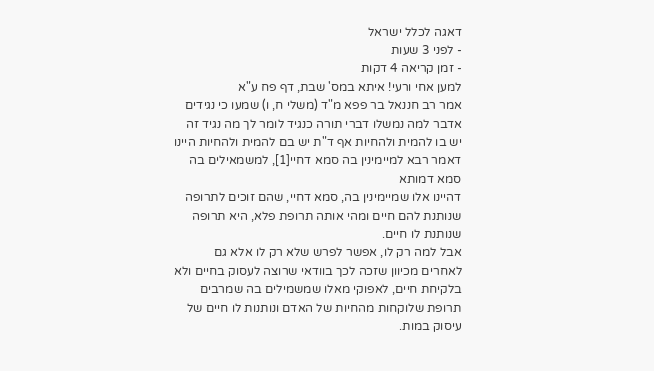דאגה לכלל ישראל
- לפני 3 שעות
- זמן קריאה 4 דקות
למען אחי ורעי! איתא במס' שבת, דף פח ע"א
אמר רב חננאל בר פפא מ"ד (משלי ח, ו) שמעו כי נגידים אדבר למה נמשלו דברי תורה כנגיד לומר לך מה נגיד זה יש בו להמית ולהחיות אף ד"ת יש בם להמית ולהחיות היינו דאמר רבא למיימינין בה סמא דחיי[1], למשמאילים בה סמא דמותא
דהיינו אלו שמיימינין בה, סמא דחיי, שהם זוכים לתרופה שנותנת להם חיים ומהי אותה תרופת פלא, היא תרופה שנותנת לו חיים.
אבל למה רק לו, אפשר לפרש שלא רק לו אלא גם לאחרים מכיוון שזכה לכך בוודאי שרוצה לעסוק בחיים ולא בלקיחת חיים, לאפוקי מאלו שמשמילים בה שמרבים תרופת שלוקחות מהחיות של האדם ונותנות לו חיים של עיסוק במות.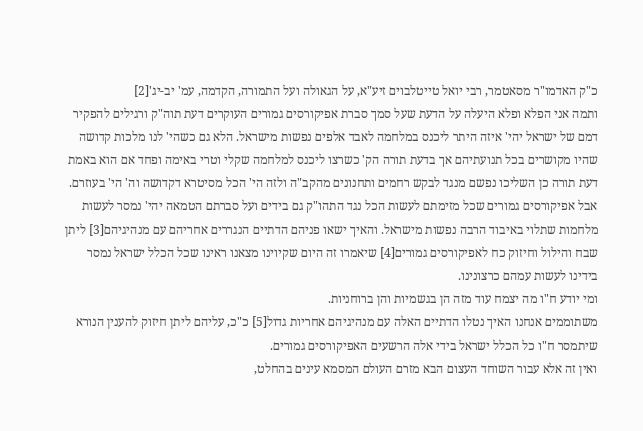כ"ק האדמו"ר מסאטמר, רבי יואל טייטלבוים זיע"א, על הגאולה ועל התמורה, הקדמה, עמ' יב-יג'[2]
ותמה אני הפלא ופלא היעלה על הדעת שעל סמך סברת אפיקורסים גמורים העוקרים דעת תוה"ק ורגילים להפקיר דמם של ישראל יהי' איזה היתר ליכנס במלחמה לאבד אלפים נפשות מישראל. הלא גם כשהי' לנו מלכות קדושה שהיו מקושרים בכל תנועתיהם אך בדעת תורה הק' כשרצו ליכנס למלחמה שקלי וטרי באימה ופחד אם הוא באמת דעת תורה כן השליכו נפשם מנגד לבקש רחמים ותחנונים מהקב"ה ולזה הי' הכל מסיטרא דקדושה וה' הי' בעוזרם.
אבל אפיקורסים גמורים שכל מזימתם לעשות הכל נגד התהו"ק גם בידים ועל סברתם הטמאה יהי' נמסר לעשות מלחמות שתלוי באיבוד הרבה נפשות מישראל. והאיך ישאו פניהם הדתיים הנגררים אחריהם עם מנהיגיהם[3] ליתן שבח והילול וחיזוק כח לאפיקורסים גמורים[4] שיאמרו זה היום שקיוינו מצאנו ראינו שכל הכלל ישראל נמסר בידינו לעשות עמהם כרצונינו.
ומי יודע ח"ו מה יצמח עוד מזה הן בגשמיות והן ברוחניות.
משתוממים אנחנו האיך נטלו הדתיים האלה עם מנהיגיהם אחריות גדול[5] כ"כ, עליהם ליתן חיזוק להענין הנורא שיתמסר ח"ו כל הכלל ישראל בידי אלה הרשעים האפיקורסים גמורים.
ואין זה אלא עבור השוחד העצום הבא מזרם העולם המסמא עינים בהחלט,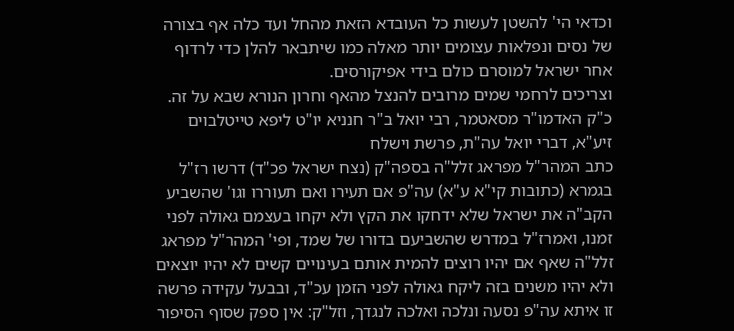וכדאי הי' להשטן לעשות כל העובדא הזאת מהחל ועד כלה אף בצורה של נסים ונפלאות עצומים יותר מאלה כמו שיתבאר להלן כדי לרדוף אחר ישראל למוסרם כולם בידי אפיקורסים.
וצריכים לרחמי שמים מרובים להנצל מהאף וחרון הנורא שבא על זה.
כ"ק האדמו"ר מסאטמר, רבי יואל ב"ר חנניא יו"ט ליפא טייטלבוים זיע"א, דברי יואל עה"ת, פרשת וישלח
כתב המהר"ל מפראג זלל"ה בספה"ק (נצח ישראל פכ"ד) דרשו רז"ל בגמרא (כתובות קי"א ע"א) עה"פ אם תעירו ואם תעוררו וגו' שהשביע הקב"ה את ישראל שלא ידחקו את הקץ ולא יקחו בעצמם גאולה לפני זמנו, ואמרז"ל במדרש שהשביעם בדורו של שמד, ופי' המהר"ל מפראג זלל"ה שאף אם יהיו רוצים להמית אותם בעינויים קשים לא יהיו יוצאים ולא יהיו משנים בזה ליקח גאולה לפני הזמן עכ"ד, ובבעל עקידה פרשה זו איתא עה"פ נסעה ונלכה ואלכה לנגדך, וזל"ק: אין ספק שסוף הסיפור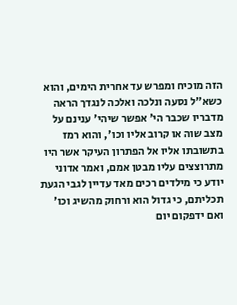הזה מוכיח ומפרש עד אחרית הימים, והוא כשא"ל נסעה ונלכה ואלכה לנגדך הראה מדבריו שכבר הי' אפשר שיהי' ענינם על מצב שוה או קרוב אליו וכו', והוא רמז בתשובתו אליו אל הפתרון העיקר אשר היו מתרוצצים עליו מבטן אמם, ואמר אדוני יודע כי מילדים רכים מאד עדיין לגבי הגעת תכליתם, כי גדול הוא ורחוק מהשיג וכו' ואם ידפקום יום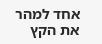אחד למהר את הקץ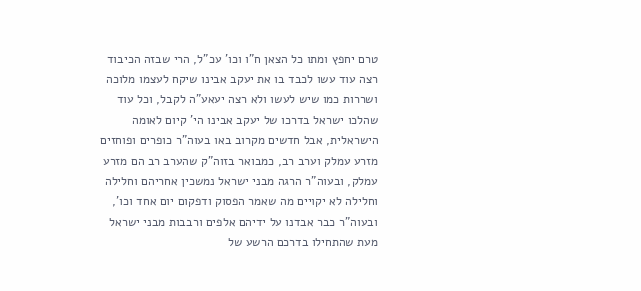טרם יחפץ ומתו כל הצאן ח"ו וכו' עכ"ל, הרי שבזה הכיבוד רצה עוד עשו לכבד בו את יעקב אבינו שיקח לעצמו מלוכה ושררות כמו שיש לעשו ולא רצה יעאע"ה לקבל, וכל עוד שהלכו ישראל בדרכו של יעקב אבינו הי' קיום לאומה הישראלית, אבל חדשים מקרוב באו בעוה"ר כופרים ופוחזים מזרע עמלק וערב רב, כמבואר בזוה"ק שהערב רב הם מזרע עמלק, ובעוה"ר הרגה מבני ישראל נמשכין אחריהם וחלילה וחלילה לא יקויים מה שאמר הפסוק ודפקום יום אחד וכו', ובעוה"ר כבר אבדנו על ידיהם אלפים ורבבות מבני ישראל מעת שהתחילו בדרכם הרשע של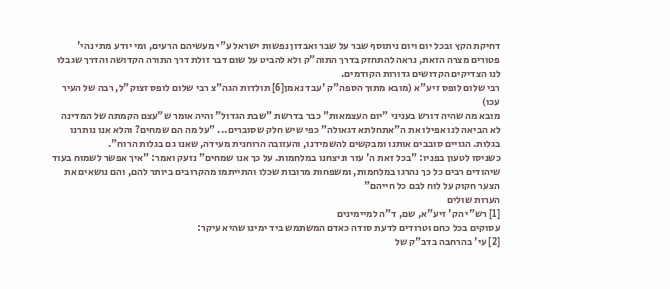דחיקת הקץ ובכל יום ויום ניתוסף שבר על שבר ואבדון נפשות ישראל ע"י מעשיהם הרעים, ומי יודע מתי נהי' פטורים מצרה הזאת, נראה להתחזק בדרך התוה"ק ולא להביט על שום דבר זולת דרך התורה הקדושה והדרך שגבלו לנו הצדיקים הקדושים גדורות הקודמים.
רבי שלום לופס זיע"א (מובא מתוך הספה"ק 'עבד נאמן[6] תולדות הגה"צ רבי שלום לופס זצוק"ל, רבה של העיר עכו)
מובא מה שהיה דורש בעניני "יום העצמאות" כבר בדרשת "שבת הגדול" והיה אומר ש"עצם הקמתה של המדינה לא הביאה לנו אפילו את ה"אתחלתא דגאולה" כפי שיש חלק שסוברים... "על מה הם שמחים? והלא אנו נותרנו בגלות. הגויים סובבים אותנו ומבקשים להשמידנו, והעזובה הרוחנית מעידה, שאנו גם בגלות הרוח".
כשניסו לטעון בפניו: "בכל זאת ה' עזר וניצחנו במלחמות. על כך אנו שמחים" נזעק ואמר: "איך אפשר לשמוח בעוד שיהודים רבים כל כך נהרגו במלחמות, ומשפחות מרובות שכלו והתייתמו מהקרובים ביותר להם, והם נושאים את הצער חקוק על לוח לבם כל חייהם"
הערות שולים
[1] רש"י הק' זיע"א, שם, ד"ה למיימינים
עסוקים בכל כחם וטרודים לדעת סודה כאדם המשתמש ביד ימינו שהיא עיקר:
[2] עי' בהרחבה בדב"ק של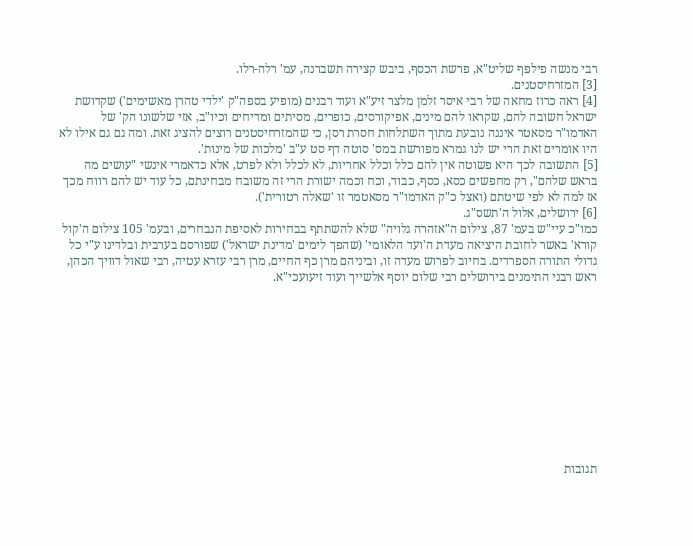רבי מנשה פילפף שליט"א, פרשת הכסף, ביבש קצירה תשברנה, עמ' רלה-רלו.
[3] המזרחיסטנים.
[4] ראה כרוז מחאה של רבי איסר זלמן מלצר זיע"א ועוד רבנים (מופיע בספה"ק 'ילדי טהרן מאשימים') שקדושת ישראל חשובה להם, שקראו להם מינים, אפיקורסים, כופרים, מסיתים ומדיחים וכיו"ב, אזי שלשונו הק' של האדמו"ר מסאטר איננה נובעת מתוך השתלחות חסרת רסן, כי שהמזרחיסטנים רוצים להציג זאת. ומה גם גם אילו לא היו אומרים זאת הרי יש לנו גמרא מפורשת במס' סוטה דף סט ע"ב 'מלכות של מינות'.
[5] התשובה לכך היא פשוטה אין להם כלל וכלל אחריות, לא לכלל ולא לפרט, אלא כדאמרי אינשי "עושים מה בראש שלהם", רק מחפשים כסא, כסף, כבוד, וכח וכמה ישורת הרי זה משובח מבחינתם, כל עוד יש להם רווח מכך אז למה לא לפי שיטתם (ואצל כ"ק האדמו"ר מסאטמר זו 'שאלה רטורית').
[6] ירושלים, אלול ה'תשס"ג.
כמו"כ עיי"ש בעמ' 87, צילום ה"אזהרה גלויה" שלא להשתתף בבחירות לאסיפת הנבחרים, ובעמ' 105 צילום ה'קול קורא' באשר לחובת היציאה מעדת ה'ועד הלאומי' (שהפך לימים 'מדינת ישראל') שפורסם בערבית ובלדינו ע"י כל גדולי התורה הספרדים. בחיוב לפרוש מעדה זו, וביניהם מרן כף החיים, מרן רבי עזרא עטיה, רבי שאול דוויך הכהן, ראש רבני התימנים בירושלים רבי שלום יוסף אלשייך ועוד זיעועכי"א.











תגובות